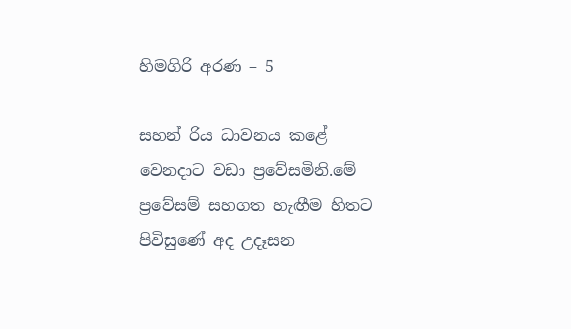හිමගිරි අරණ – 5

සහන් රිය ධාවනය කළේ වෙනදාට වඩා ප්‍රවේසමිනි.මේ ප්‍රවේසම් සහගත හැඟීම හිතට පිවිසුණේ අද උදෑසන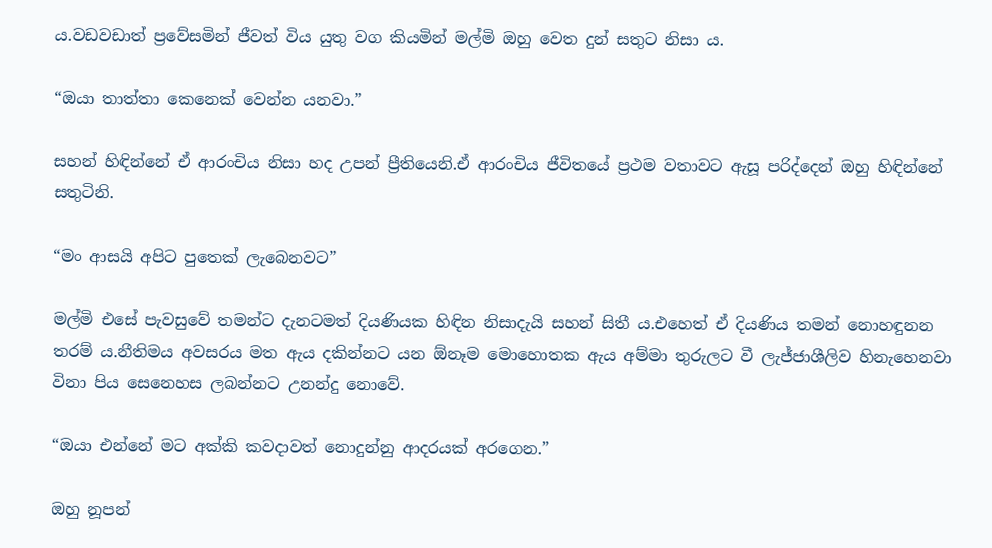ය.වඩවඩාත් ප්‍රවේසමින් ජීවත් විය යුතු වග කියමින් මල්මි ඔහු වෙත දුන් සතුට නිසා ය.

“ඔයා තාත්තා කෙනෙක් වෙන්න යනවා.”

සහන් හිඳින්නේ ඒ ආරංචිය නිසා හද උපන් ප්‍රීතියෙනි.ඒ ආරංචිය ජීවිතයේ ප්‍රථම වතාවට ඇසූ පරිද්දෙන් ඔහු හිඳින්නේ සතුටිනි.

“මං ආසයි අපිට පුතෙක් ලැබෙනවට”

මල්මි එසේ පැවසුවේ තමන්ට දැනටමත් දියණියක හිඳින නිසාදැයි සහන් සිතී ය.එහෙත් ඒ දියණිය තමන් නොහඳුනන තරම් ය.නීතිමය අවසරය මත ඇය දකින්නට යන ඕනෑම මොහොතක ඇය අම්මා තුරුලට වී ලැජ්ජාශීලිව හිනැහෙනවා විනා පිය සෙනෙහස ලබන්නට උනන්දු නොවේ.

“ඔයා එන්නේ මට අක්කි කවදාවත් නොදුන්නු ආදරයක් අරගෙන.”

ඔහු නූපන්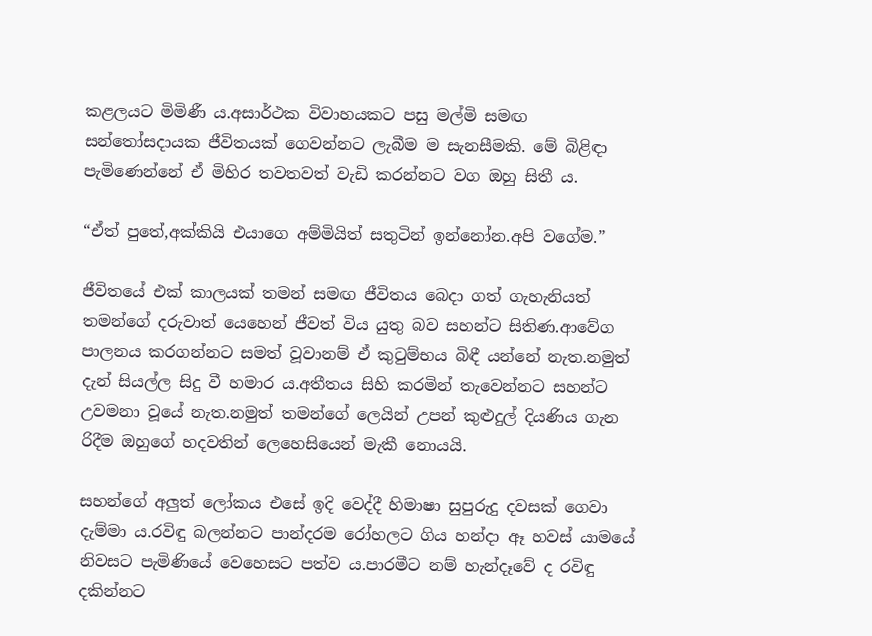කළලයට මිමිණී ය.අසාර්ථක විවාහයකට පසු මල්මි සමඟ සන්තෝසදායක ජීවිතයක් ගෙවන්නට ලැබීම ම සැනසීමකි. මේ බිළිඳා පැමිණෙන්නේ ඒ මිහිර තවතවත් වැඩි කරන්නට වග ඔහු සිතී ය.

“ඒත් පුතේ,අක්කියි එයාගෙ අම්මියිත් සතුටින් ඉන්නෝන.අපි වගේම.”

ජීවිතයේ එක් කාලයක් තමන් සමඟ ජීවිතය බෙදා ගත් ගැහැනියත් තමන්ගේ දරුවාත් යෙහෙන් ජීවත් විය යුතු බව සහන්ට සිතිණ.ආවේග පාලනය කරගන්නට සමත් වූවානම් ඒ කුටුම්භය බිඳී යන්නේ නැත.නමුත් දැන් සියල්ල සිදු වී හමාර ය.අතීතය සිහි කරමින් තැවෙන්නට සහන්ට උවමනා වූයේ නැත.නමුත් තමන්ගේ ලෙයින් උපන් කුළුදුල් දියණිය ගැන රිදීම ඔහුගේ හදවතින් ලෙහෙසියෙන් මැකී නොයයි.

සහන්ගේ අලුත් ලෝකය එසේ ඉදි වෙද්දී හිමාෂා සුපුරුදු දවසක් ගෙවා දැම්මා ය.රවිඳු බලන්නට පාන්දරම රෝහලට ගිය හන්දා ඈ හවස් යාමයේ නිවසට පැමිණියේ වෙහෙසට පත්ව ය.පාරමීට නම් හැන්දෑවේ ද රවිඳු දකින්නට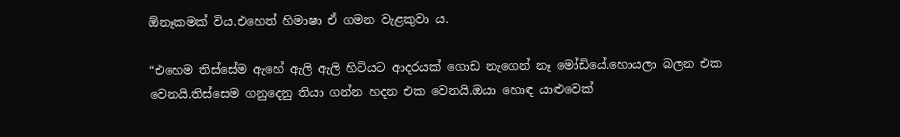ඕනෑකමක් විය.එහෙත් හිමාෂා ඒ ගමන වැළකුවා ය.

“එහෙම තිස්සේම ඇහේ ඇලි ඇලි හිටියට ආදරයක් ගොඩ නැගෙන් නෑ මෝඩියේ.හොයලා බලන එක වෙනයි.තිස්සෙම ගනුදෙනු තියා ගන්න හදන එක වෙනයි.ඔයා හොඳ යාළුවෙක්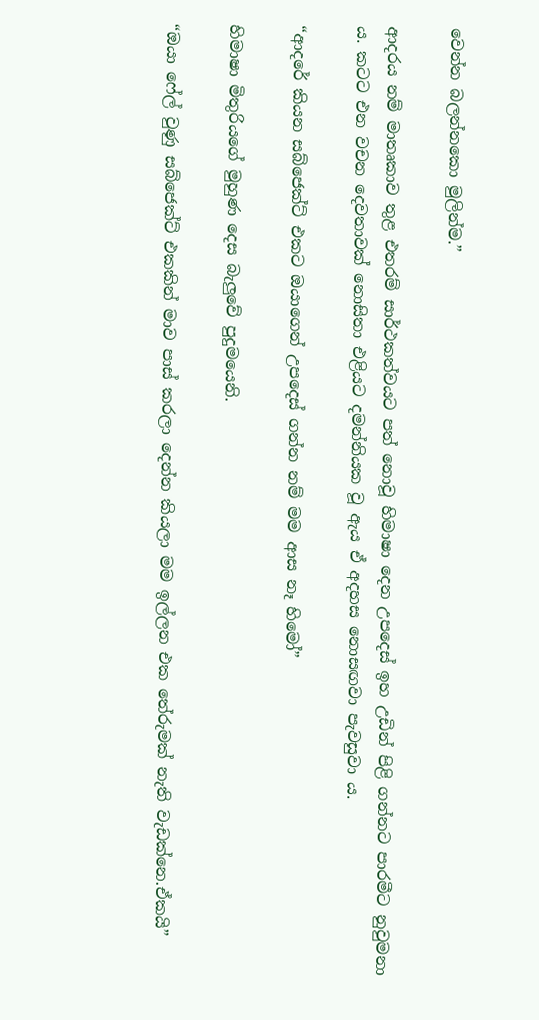වෙන්න බලන්නකො මුලින්ම.”

ආදරය නම් මාතෘකාව තුළ එතරම් සාර්ථකත්වයට පත් නොවූ හිමාෂා දෙන උපදෙස් ඉහ උඩින් පිළි ගන්නට පාරමීට නුවුමනා ය. කටට එන වචන දෙවතාවක් නොසිතා එළියට දමන්නියක වූ ඇය ඒ අදහස නොසඟවා පැවසුවා ය.

“ආදරේ කියන සබ්ජෙක්ට් එකට ඔයාගෙන් උපදෙස් ගන්න නම් මම ආස නෑ හිමෝ”

හිමාෂා මිතුරියගේ මුහුණ දෙස බැලුවේ පුදුමයෙනි.

“ඔයා ෆේල් වුණු සබ්ජෙක්ට් එකකින් මාව පාස් කරලා දෙන්න කියලා මම ඉල්ලන එක තේරුමක් නැති වැඩක්නෙ.ඒකයි”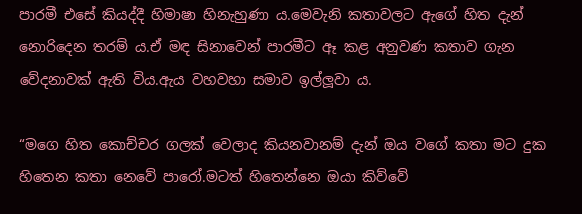පාරමී එසේ කියද්දී හිමාෂා හිනැහුණා ය.මෙවැනි කතාවලට ඇගේ හිත දැන් නොරිදෙන තරම් ය.ඒ මඳ සිනාවෙන් පාරමීට ඈ කළ අනුවණ කතාව ගැන වේදනාවක් ඇති විය.ඇය වහවහා සමාව ඉල්ලූවා ය.

“මගෙ හිත කොච්චර ගලක් වෙලාද කියනවානම් දැන් ඔය වගේ කතා මට දුක හිතෙන කතා නෙවේ පාරෝ.මටත් හිතෙන්නෙ ඔයා කිව්වේ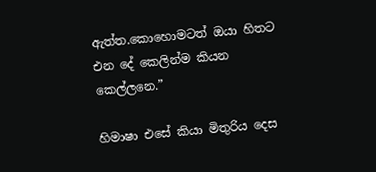ඇත්ත.කොහොමටත් ඔයා හිතට එන දේ කෙලින්ම කියන කෙල්ලනෙ.”

හිමාෂා එසේ කියා මිතුරිය දෙස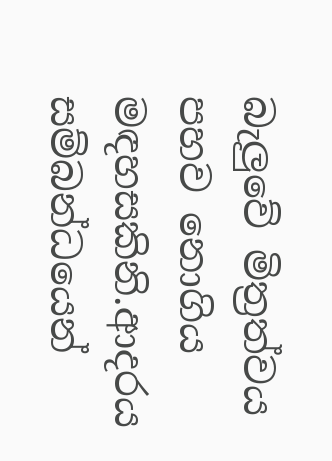බැලුවේ මිත්‍රත්වය පහව නොගිය මඳහසකිනි.ආදරය සම්බන්ධයෙන්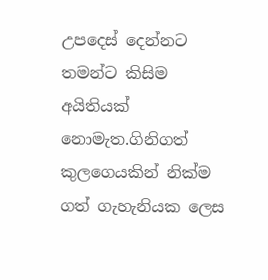උපදෙස් දෙන්නට තමන්ට කිසිම අයිතියක් නොමැත.ගිනිගත් කුලගෙයකින් නික්ම ගත් ගැහැනියක ලෙස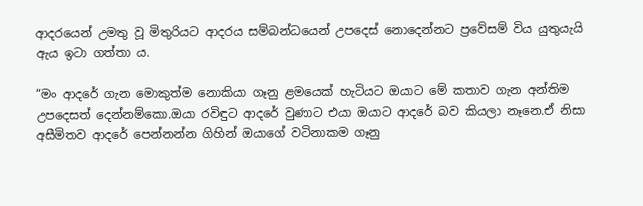ආදරයෙන් උමතු වූ මිතුරියට ආදරය සම්බන්ධයෙන් උපදෙස් නොදෙන්නට ප්‍රවේසම් විය යුතුයැයි ඇය ඉටා ගත්තා ය.

“මං ආදරේ ගැන මොකුත්ම නොකියා ගෑනු ළමයෙක් හැටියට ඔයාට මේ කතාව ගැන අන්තිම උපදෙසත් දෙන්නම්කො.ඔයා රවිඳුට ආදරේ වුණාට එයා ඔයාට ආදරේ බව කියලා නෑනෙ.ඒ නිසා අසීමිතව ආදරේ පෙන්නන්න ගිහින් ඔයාගේ වටිනාකම ගෑනු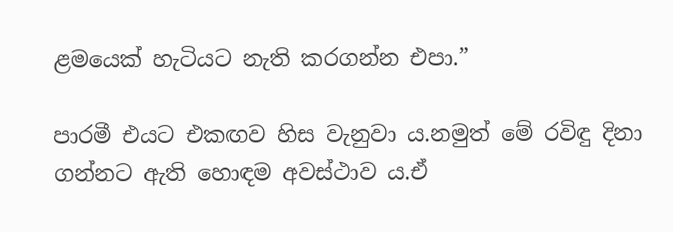ළමයෙක් හැටියට නැති කරගන්න එපා.”

පාරමී එයට එකඟව හිස වැනුවා ය.නමුත් මේ රවිඳු දිනා ගන්නට ඇති හොඳම අවස්ථාව ය.ඒ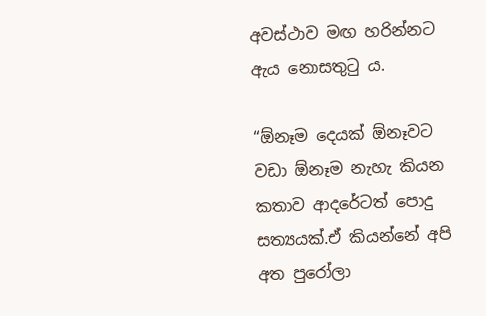අවස්ථාව මඟ හරින්නට ඇය නොසතුටු ය.

“ඕනෑම දෙයක් ඕනෑවට වඩා ඕනෑම නැහැ කියන කතාව ආදරේටත් පොදු සත්‍යයක්.ඒ කියන්නේ අපි අත පුරෝලා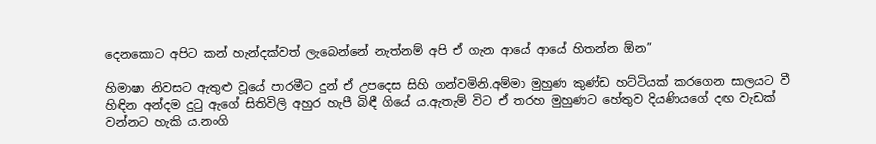දෙනකොට අපිට කන් හැන්දක්වත් ලැබෙන්නේ නැත්නම් අපි ඒ ගැන ආයේ ආයේ හිතන්න ඕන”

හිමාෂා නිවසට ඇතුළු වූයේ පාරමීට දුන් ඒ උපදෙස සිහි ගන්වමිනි.අම්මා මුහුණ කුණ්ඩ හට්ටියක් කරගෙන සාලයට වී හිඳින අන්දම දුටු ඇගේ සිතිවිලි අහුර හැපී බිඳී ගියේ ය.ඇතැම් විට ඒ තරහ මුහුණට හේතුව දියණියගේ දඟ වැඩක් වන්නට හැකි ය.නංගි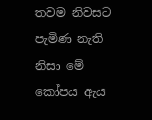තවම නිවසට පැමිණ නැති නිසා මේ කෝපය ඇය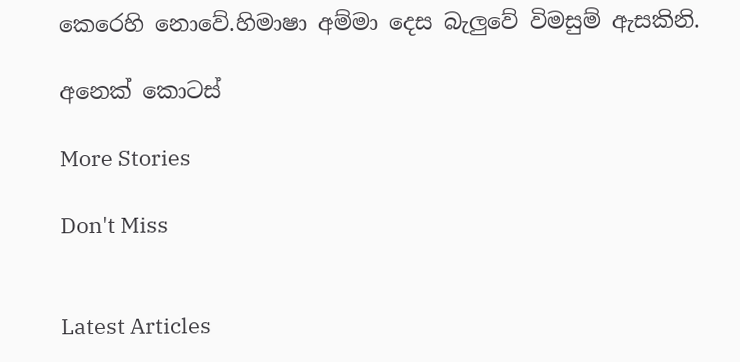කෙරෙහි නොවේ.හිමාෂා අම්මා දෙස බැලුවේ විමසුම් ඇසකිනි.

අනෙක් කොටස්

More Stories

Don't Miss


Latest Articles